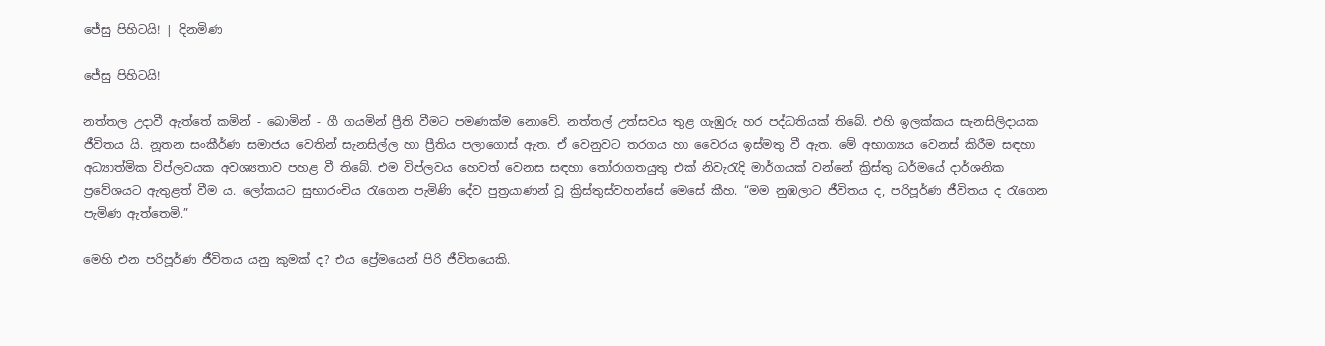ජේසු පිහිටයි! | දිනමිණ

ජේසු පිහිටයි!

නත්තල උදාවී ඇත්තේ කමින් - බොමින් - ගී ගයමින් ප්‍රීති වීමට පමණක්ම නොවේ. නත්තල් උත්සවය තුළ ගැඹුරු හර පද්ධතියක් තිබේ. එහි ඉලක්කය සැනසිලිදායක ජීවිතය යි. නූතන සංකීර්ණ සමාජය වෙතින් සැනසිල්ල හා ප්‍රීතිය පලාගොස් ඇත. ඒ වෙනුවට තරගය හා වෛරය ඉස්මතු වී ඇත. මේ අභාග්‍යය වෙනස් කිරීම සඳහා අධ්‍යාත්මික විප්ලවයක අවශ්‍යතාව පහළ වී තිබේ. එම විප්ලවය හෙවත් වෙනස සඳහා තෝරාගතයුතු එක් නිවැරැදි මාර්ගයක් වන්නේ ක්‍රිස්තු ධර්මයේ දාර්ශනික ප්‍රවේශයට ඇතුළත් වීම ය. ලෝකයට සුභාරංචිය රැගෙන පැමිණි දේව පුත්‍රයාණන් වූ ක්‍රිස්තුස්වහන්සේ මෙසේ කීහ. “මම නුඹලාට ජීවිතය ද, පරිපූර්ණ ජීවිතය ද රැගෙන පැමිණ ඇත්තෙමි.”

මෙහි එන පරිපූර්ණ ජීවිතය යනු කුමක් ද? එය ප්‍රේමයෙන් පිරි ජීවිතයෙකි.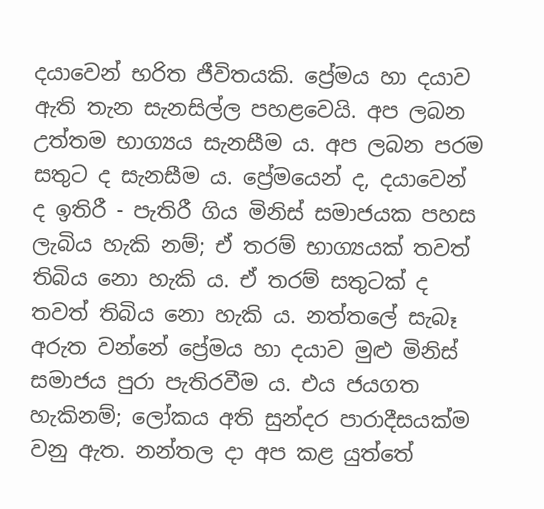දයාවෙන් භරිත ජීවිතයකි. ප්‍රේමය හා දයාව ඇති තැන සැනසිල්ල පහළවෙයි. අප ලබන උත්තම භාග්‍යය සැනසීම ය. අප ලබන පරම සතුට ද සැනසීම ය. ප්‍රේමයෙන් ද, දයාවෙන් ද ඉතිරී - පැතිරී ගිය මිනිස් සමාජයක පහස ලැබිය හැකි නම්; ඒ තරම් භාග්‍යයක් තවත් තිබිය නො හැකි ය. ඒ තරම් සතුටක් ද තවත් තිබිය නො හැකි ය. නත්තලේ සැබෑ අරුත වන්නේ ප්‍රේමය හා දයාව මුළු මිනිස් සමාජය පුරා පැතිරවීම ය. එය ජයගත හැකිනම්; ලෝකය අති සුන්දර පාරාදීසයක්ම වනු ඇත. නන්තල දා අප කළ යුත්තේ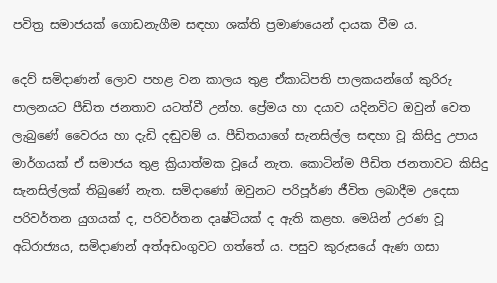පවිත්‍ර සමාජයක් ගොඩනැගීම සඳහා ශක්ති ප්‍රමාණයෙන් දායක වීම ය.

දෙව් සමිදාණන් ලොව පහළ වන කාලය තුළ ඒකාධිපති පාලකයන්ගේ කුරිරු පාලනයට පීඩිත ජනතාව යටත්වී උන්හ. ප්‍රේමය හා දයාව යදිනවිට ඔවුන් වෙත ලැබුණේ වෛරය හා දැඩි දඬුවම් ය. පීඩිතයාගේ සැනසිල්ල සඳහා වූ කිසිදු උපාය මාර්ගයක් ඒ සමාජය තුළ ක්‍රියාත්මක වූයේ නැත. කොටින්ම පීඩිත ජනතාවට කිසිදු සැනසිල්ලක් තිබුණේ නැත. සමිදාණෝ ඔවුනට පරිපූර්ණ ජීවිත ලබාදීම උදෙසා පරිවර්තන යුගයක් ද, පරිවර්තන දෘෂ්ටියක් ද ඇති කළහ. මෙයින් උරණ වූ අධිරාජ්‍යය, සමිදාණන් අත්අඩංගුවට ගත්තේ ය. පසුව කුරුසයේ ඇණ ගසා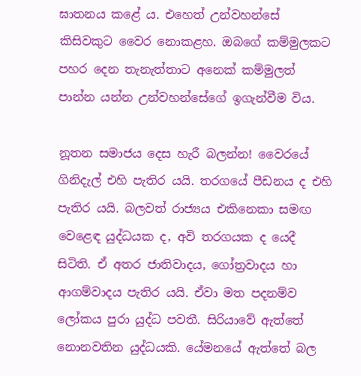ඝාතනය කළේ ය. එහෙත් උන්වහන්සේ කිසිවකුට වෛර නොකළහ. ඔබගේ කම්මුලකට පහර දෙන තැනැත්තාට අනෙක් කම්මුලත් පාන්න යන්න උන්වහන්සේගේ ඉගැන්වීම විය.

නූතන සමාජය දෙස හැරී බලන්න! වෛරයේ ගිනිදැල් එහි පැතිර යයි. තරගයේ පීඩනය ද එහි පැතිර යයි. බලවත් රාජ්‍යය එකිනෙකා සමඟ වෙළෙඳ යුද්ධයක ද, අවි තරගයක ද යෙදී සිටිති. ඒ අතර ජාතිවාදය, ගෝත්‍රවාදය හා ආගම්වාදය පැතිර යයි. ඒවා මත පදනම්ව ලෝකය පුරා යුද්ධ පවතී. සිරියාවේ ඇත්තේ නොනවතින යුද්ධයකි. යේමනයේ ඇත්තේ බල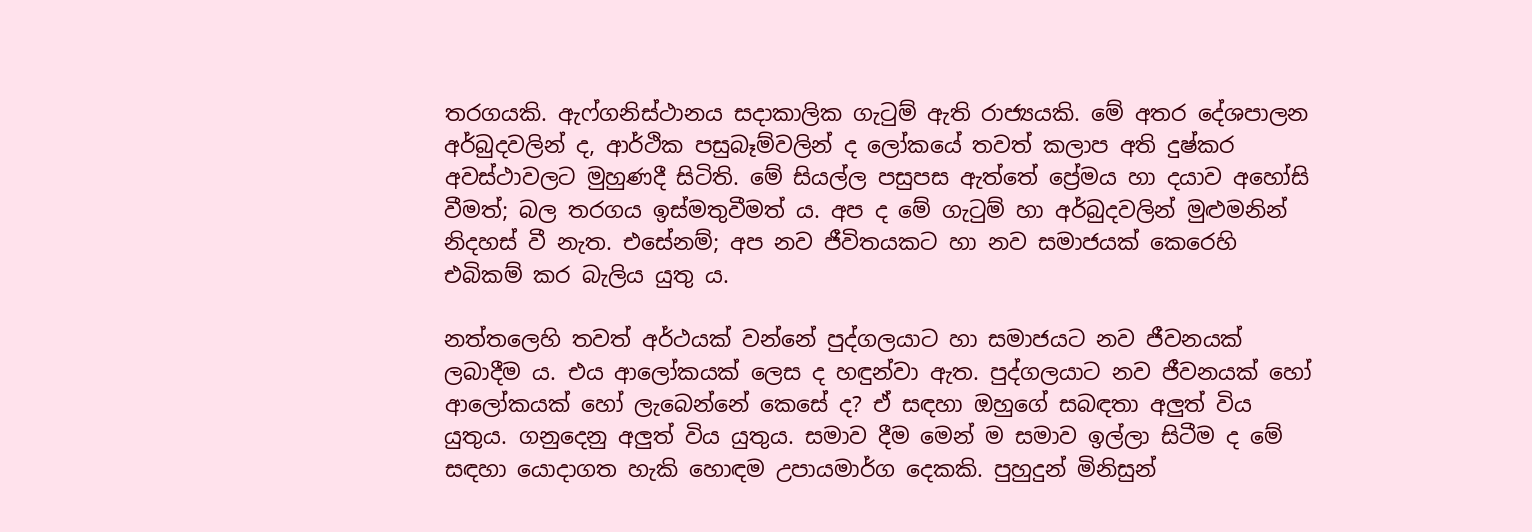තරගයකි. ඇෆ්ගනිස්ථානය සදාකාලික ගැටුම් ඇති රාජ්‍යයකි. මේ අතර දේශපාලන අර්බුදවලින් ද, ආර්ථික පසුබෑම්වලින් ද ලෝකයේ තවත් කලාප අති දුෂ්කර අවස්ථාවලට මුහුණදී සිටිති. මේ සියල්ල පසුපස ඇත්තේ ප්‍රේමය හා දයාව අහෝසි වීමත්; බල තරගය ඉස්මතුවීමත් ය. අප ද මේ ගැටුම් හා අර්බුදවලින් මුළුමනින් නිදහස් වී නැත. එසේනම්; අප නව ජීවිතයකට හා නව සමාජයක් කෙරෙහි එබිකම් කර බැලිය යුතු ය.

නත්තලෙහි තවත් අර්ථයක් වන්නේ පුද්ගලයාට හා සමාජයට නව ජීවනයක් ලබාදීම ය. එය ආලෝකයක් ලෙස ද හඳුන්වා ඇත. පුද්ගලයාට නව ජීවනයක් හෝ ආලෝකයක් හෝ ලැබෙන්නේ කෙසේ ද? ඒ සඳහා ඔහුගේ සබඳතා අලුත් විය යුතුය. ගනුදෙනු අලුත් විය යුතුය. සමාව දීම මෙන් ම සමාව ඉල්ලා සිටීම ද මේ සඳහා යොදාගත හැකි හොඳම උපායමාර්ග දෙකකි. පුහුදුන් මිනිසුන්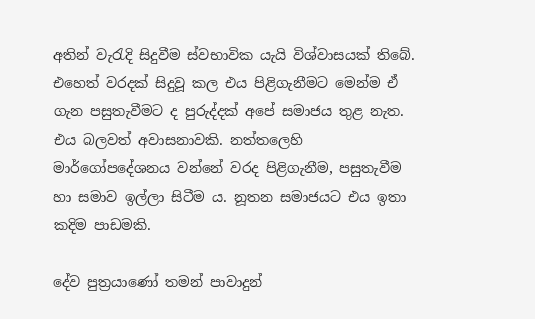අතින් වැරැදි සිදුවීම ස්වභාවික යැයි විශ්වාසයක් තිබේ. එහෙත් වරදක් සිදුවූ කල එය පිළිගැනීමට මෙන්ම ඒ ගැන පසුතැවීමට ද පුරුද්දක් අපේ සමාජය තුළ නැත. එය බලවත් අවාසනාවකි. නත්තලෙහි මාර්ගෝපදේශනය වන්නේ වරද පිළිගැනීම, පසුතැවීම හා සමාව ඉල්ලා සිටීම ය. නූතන සමාජයට එය ඉතා කදිම පාඩමකි.

දේව පුත්‍රයාණෝ තමන් පාවාදුන්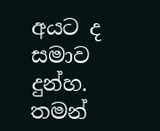අයට ද සමාව දුන්හ. තමන්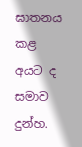ඝාතනය කළ අයට ද සමාව දුන්හ.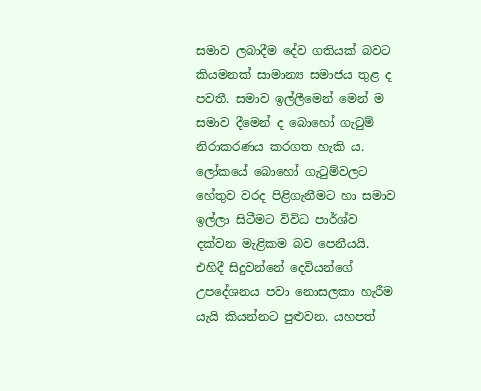සමාව ලබාදීම දේව ගතියක් බවට කියමනක් සාමාන්‍ය සමාජය තුළ ද පවතී. සමාව ඉල්ලීමෙන් මෙන් ම සමාව දීමෙන් ද බොහෝ ගැටුම් නිරාකරණය කරගත හැකි ය. ලෝකයේ බොහෝ ගැටුම්වලට හේතුව වරද පිළිගැනීමට හා සමාව ඉල්ලා සිටීමට විවිධ පාර්ශ්ව දක්වන මැළිකම බව පෙනීයයි. එහිදී සිදුවන්නේ දෙවියන්ගේ උපදේශනය පවා නොසලකා හැරීම යැයි කියන්නට පුළුවන. යහපත්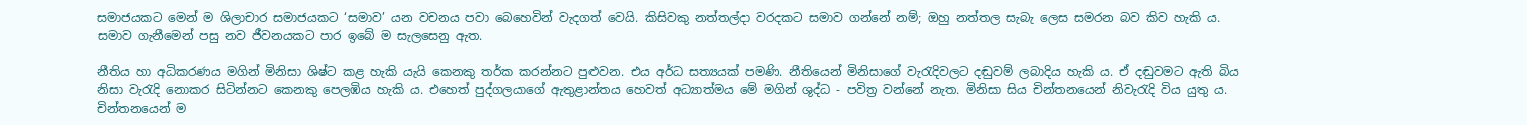සමාජයකට මෙන් ම ශිලාචාර සමාජයකට ‘සමාව’ යන වචනය පවා බෙහෙවින් වැදගත් වෙයි. කිසිවකු නත්තල්දා වරදකට සමාව ගන්නේ නම්; ඔහු නත්තල සැබැ ලෙස සමරන බව කිව හැකි ය. සමාව ගැනීමෙන් පසු නව ජීවනයකට පාර ඉබේ ම සැලසෙනු ඇත.

නීතිය හා අධිකරණය මගින් මිනිසා ශිෂ්ට කළ හැකි යැයි කෙනකු තර්ක කරන්නට පුළුවන. එය අර්ධ සත්‍යයක් පමණි. නීතියෙන් මිනිසාගේ වැරැදිවලට දඬුවම් ලබාදිය හැකි ය. ඒ දඬුවමට ඇති බිය නිසා වැරැදි නොකර සිටින්නට කෙනකු පෙලඹිය හැකි ය. එහෙත් පුද්ගලයාගේ ඇතුළාන්තය හෙවත් අධ්‍යාත්මය මේ මගින් ශුද්ධ - පවිත්‍ර වන්නේ නැත. මිනිසා සිය චින්තනයෙන් නිවැරැදි විය යුතු ය. චින්තනයෙන් ම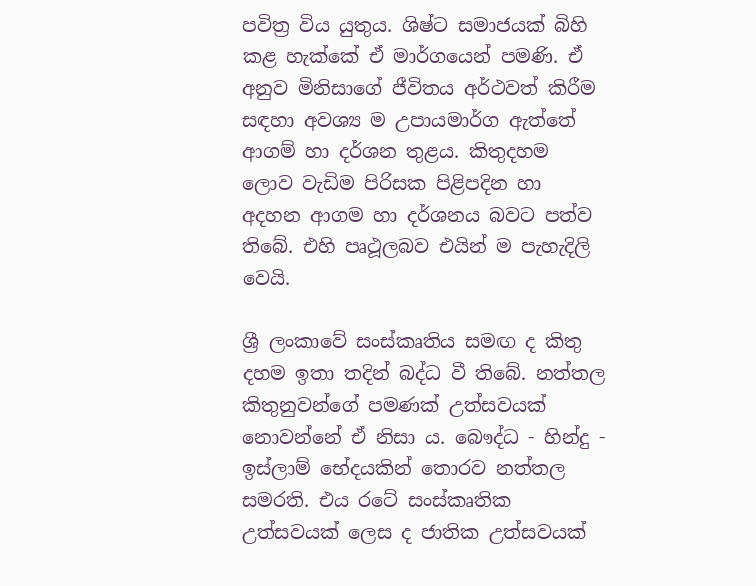පවිත්‍ර විය යුතුය. ශිෂ්ට සමාජයක් බිහි කළ හැක්කේ ඒ මාර්ගයෙන් පමණි. ඒ අනුව මිනිසාගේ ජීවිතය අර්ථවත් කිරීම සඳහා අවශ්‍ය ම උපායමාර්ග ඇත්තේ ආගම් හා දර්ශන තුළය. කිතුදහම ලොව වැඩිම පිරිසක පිළිපදින හා අදහන ආගම හා දර්ශනය බවට පත්ව තිබේ. එහි පෘථූලබව එයින් ම පැහැදිලි වෙයි.

ශ්‍රී ලංකාවේ සංස්කෘතිය සමඟ ද කිතු දහම ඉතා තදින් බද්ධ වී තිබේ. නත්තල කිතුනුවන්ගේ පමණක් උත්සවයක් නොවන්නේ ඒ නිසා ය. බෞද්ධ - හින්දු - ඉස්ලාම් භේදයකින් තොරව නත්තල සමරති. එය රටේ සංස්කෘතික උත්සවයක් ලෙස ද ජාතික උත්සවයක්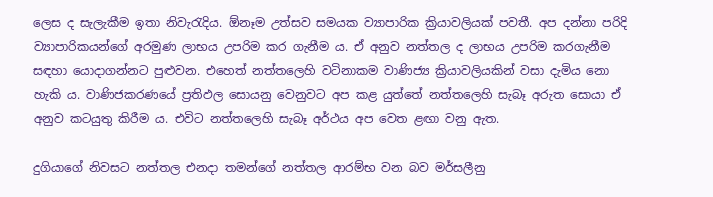ලෙස ද සැලැකීම ඉතා නිවැරැදිය. ඕනෑම උත්සව සමයක ව්‍යාපාරික ක්‍රියාවලියක් පවතී. අප දන්නා පරිදි ව්‍යාපාරිකයන්ගේ අරමුණ ලාභය උපරිම කර ගැනීම ය. ඒ අනුව නත්තල ද ලාභය උපරිම කරගැනීම සඳහා යොදාගන්නට පුළුවන. එහෙත් නත්තලෙහි වටිනාකම වාණිජ්‍ය ක්‍රියාවලියකින් වසා දැමිය නො හැකි ය. වාණිජකරණයේ ප්‍රතිඵල සොයනු වෙනුවට අප කළ යුත්තේ නත්තලෙහි සැබෑ අරුත සොයා ඒ අනුව කටයුතු කිරීම ය. එවිට නත්තලෙහි සැබෑ අර්ථය අප වෙත ළඟා වනු ඇත.

දුගියාගේ නිවසට නත්තල එනදා තමන්ගේ නත්තල ආරම්භ වන බව මර්සලීනු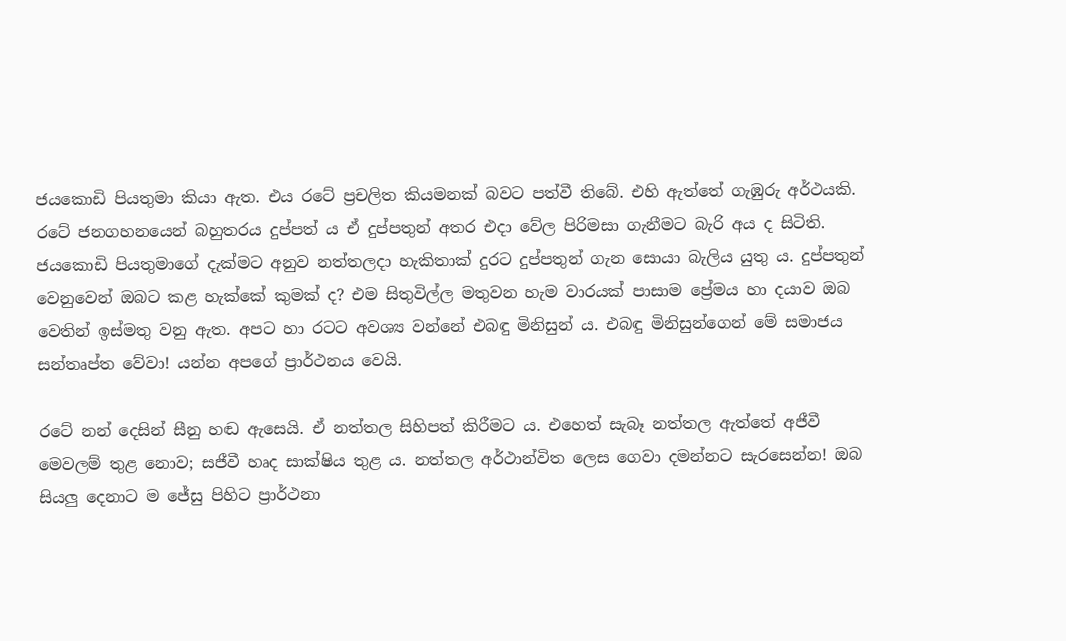ජයකොඩි පියතුමා කියා ඇත. එය රටේ ප්‍රචලිත කියමනක් බවට පත්වී තිබේ. එහි ඇත්තේ ගැඹුරු අර්ථයකි. රටේ ජනගහනයෙන් බහුතරය දුප්පත් ය ඒ දුප්පතුන් අතර එදා වේල පිරිමසා ගැනීමට බැරි අය ද සිටිති. ජයකොඩි පියතුමාගේ දැක්මට අනුව නත්තලදා හැකිතාක් දුරට දුප්පතුන් ගැන සොයා බැලිය යුතු ය. දුප්පතුන් වෙනුවෙන් ඔබට කළ හැක්කේ කුමක් ද? එම සිතුවිල්ල මතුවන හැම වාරයක් පාසාම ප්‍රේමය හා දයාව ඔබ වෙතින් ඉස්මතු වනු ඇත. අපට හා රටට අවශ්‍ය වන්නේ එබඳු මිනිසුන් ය. එබඳු මිනිසුන්ගෙන් මේ සමාජය සන්තෘප්ත වේවා! යන්න අපගේ ප්‍රාර්ථනය වෙයි.

රටේ නන් දෙසින් සීනු හඬ ඇසෙයි. ඒ නත්තල සිහිපත් කිරීමට ය. එහෙත් සැබෑ නත්තල ඇත්තේ අජීවී මෙවලම් තුළ නොව; සජීවී හෘද සාක්ෂිය තුළ ය. නත්තල අර්ථාන්විත ලෙස ගෙවා දමන්නට සැරසෙන්න! ඔබ සියලු දෙනාට ම ජේසු පිහිට ප්‍රාර්ථනා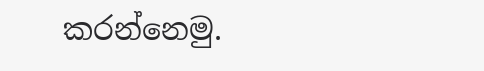කරන්නෙමු.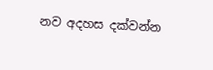නව අදහස දක්වන්න